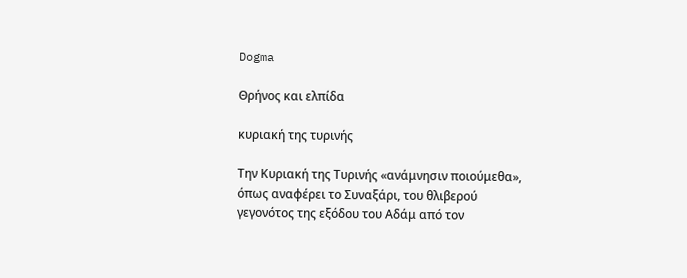Dogma

Θρήνος και ελπίδα

κυριακή της τυρινής

Την Κυριακή της Τυρινής «ανάμνησιν ποιούμεθα», όπως αναφέρει το Συναξάρι, του θλιβερού γεγονότος της εξόδου του Αδάμ από τον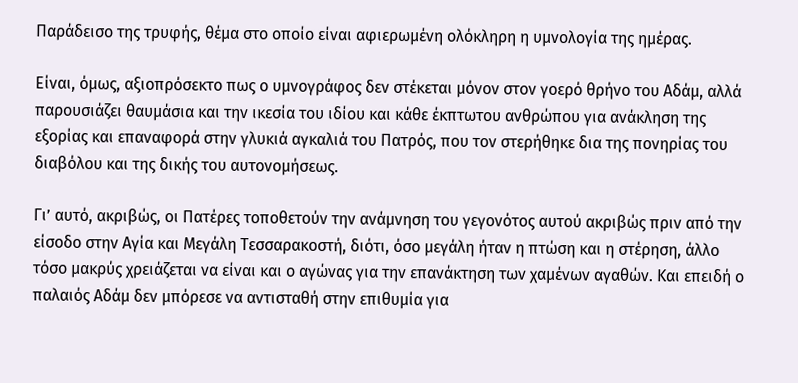Παράδεισο της τρυφής, θέμα στο οποίο είναι αφιερωμένη ολόκληρη η υμνολογία της ημέρας.

Είναι, όμως, αξιοπρόσεκτο πως ο υμνογράφος δεν στέκεται μόνον στον γοερό θρήνο του Αδάμ, αλλά παρουσιάζει θαυμάσια και την ικεσία του ιδίου και κάθε έκπτωτου ανθρώπου για ανάκληση της εξορίας και επαναφορά στην γλυκιά αγκαλιά του Πατρός, που τον στερήθηκε δια της πονηρίας του διαβόλου και της δικής του αυτονομήσεως.

Γι’ αυτό, ακριβώς, οι Πατέρες τοποθετούν την ανάμνηση του γεγονότος αυτού ακριβώς πριν από την είσοδο στην Αγία και Μεγάλη Τεσσαρακοστή, διότι, όσο μεγάλη ήταν η πτώση και η στέρηση, άλλο τόσο μακρύς χρειάζεται να είναι και ο αγώνας για την επανάκτηση των χαμένων αγαθών. Και επειδή ο παλαιός Αδάμ δεν μπόρεσε να αντισταθή στην επιθυμία για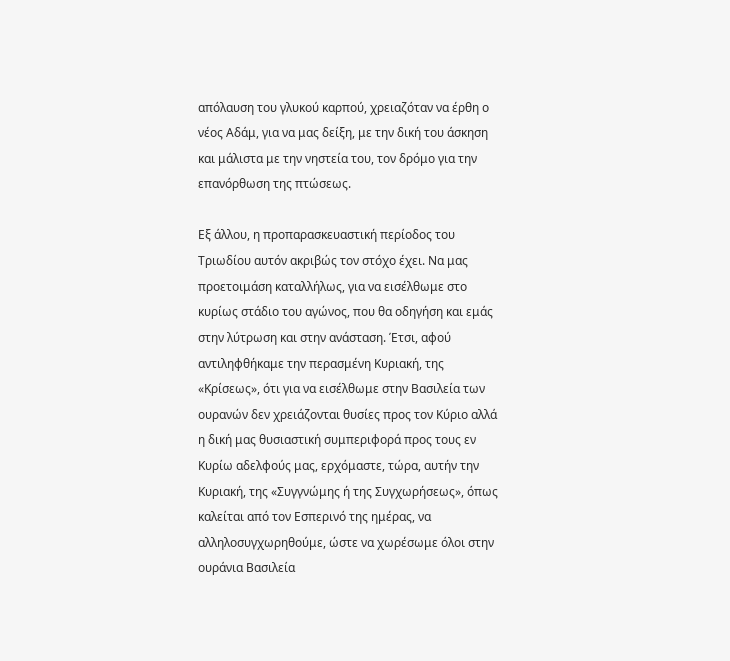απόλαυση του γλυκού καρπού, χρειαζόταν να έρθη ο νέος Αδάμ, για να μας δείξη, με την δική του άσκηση και μάλιστα με την νηστεία του, τον δρόμο για την επανόρθωση της πτώσεως.

Εξ άλλου, η προπαρασκευαστική περίοδος του Τριωδίου αυτόν ακριβώς τον στόχο έχει. Να μας προετοιμάση καταλλήλως, για να εισέλθωμε στο κυρίως στάδιο του αγώνος, που θα οδηγήση και εμάς στην λύτρωση και στην ανάσταση. Έτσι, αφού αντιληφθήκαμε την περασμένη Κυριακή, της «Κρίσεως», ότι για να εισέλθωμε στην Βασιλεία των ουρανών δεν χρειάζονται θυσίες προς τον Κύριο αλλά η δική μας θυσιαστική συμπεριφορά προς τους εν Κυρίω αδελφούς μας, ερχόμαστε, τώρα, αυτήν την Κυριακή, της «Συγγνώμης ή της Συγχωρήσεως», όπως καλείται από τον Εσπερινό της ημέρας, να αλληλοσυγχωρηθούμε, ώστε να χωρέσωμε όλοι στην ουράνια Βασιλεία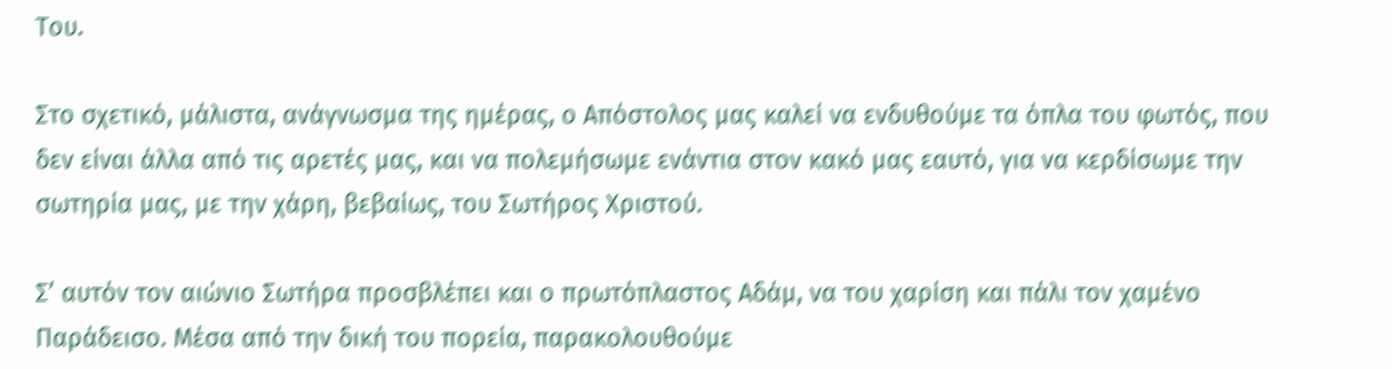Του.

Στο σχετικό, μάλιστα, ανάγνωσμα της ημέρας, ο Απόστολος μας καλεί να ενδυθούμε τα όπλα του φωτός, που δεν είναι άλλα από τις αρετές μας, και να πολεμήσωμε ενάντια στον κακό μας εαυτό, για να κερδίσωμε την σωτηρία μας, με την χάρη, βεβαίως, του Σωτήρος Χριστού.

Σ’ αυτόν τον αιώνιο Σωτήρα προσβλέπει και ο πρωτόπλαστος Αδάμ, να του χαρίση και πάλι τον χαμένο Παράδεισο. Μέσα από την δική του πορεία, παρακολουθούμε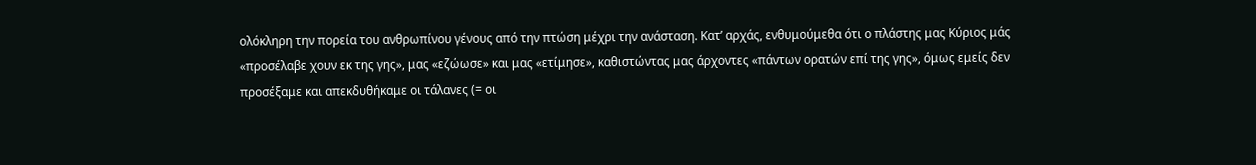ολόκληρη την πορεία του ανθρωπίνου γένους από την πτώση μέχρι την ανάσταση. Κατ’ αρχάς, ενθυμούμεθα ότι ο πλάστης μας Κύριος μάς «προσέλαβε χουν εκ της γης», μας «εζώωσε» και μας «ετίμησε», καθιστώντας μας άρχοντες «πάντων ορατών επί της γης», όμως εμείς δεν προσέξαμε και απεκδυθήκαμε οι τάλανες (= οι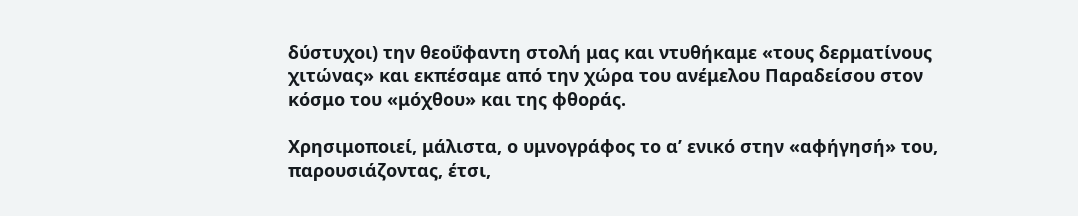δύστυχοι) την θεοΰφαντη στολή μας και ντυθήκαμε «τους δερματίνους χιτώνας» και εκπέσαμε από την χώρα του ανέμελου Παραδείσου στον κόσμο του «μόχθου» και της φθοράς.

Χρησιμοποιεί, μάλιστα, ο υμνογράφος το α’ ενικό στην «αφήγησή» του, παρουσιάζοντας, έτσι,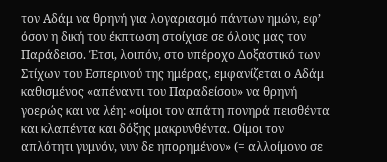τον Αδάμ να θρηνή για λογαριασμό πάντων ημών, εφ’ όσον η δική του έκπτωση στοίχισε σε όλους μας τον Παράδεισο. Έτσι, λοιπόν, στο υπέροχο Δοξαστικό των Στίχων του Εσπερινού της ημέρας, εμφανίζεται ο Αδάμ καθισμένος «απέναντι του Παραδείσου» να θρηνή γοερώς και να λέη: «οίμοι τον απάτη πονηρά πεισθέντα και κλαπέντα και δόξης μακρυνθέντα. Οίμοι τον απλότητι γυμνόν, νυν δε ηπορημένον» (= αλλοίμονο σε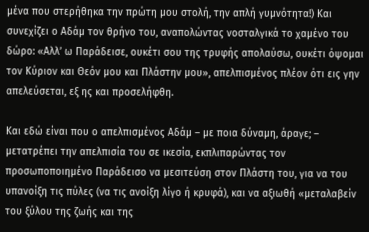μένα που στερήθηκα την πρώτη μου στολή, την απλή γυμνότητα!) Και συνεχίζει ο Αδάμ τον θρήνο του, αναπολώντας νοσταλγικά το χαμένο του δώρο: «Αλλ’ ω Παράδεισε, ουκέτι σου της τρυφής απολαύσω, ουκέτι όψομαι τον Κύριον και Θεόν μου και Πλάστην μου», απελπισμένος πλέον ότι εις γην απελεύσεται, εξ ης και προσελήφθη.

Και εδώ είναι που ο απελπισμένος Αδάμ – με ποια δύναμη, άραγε; – μετατρέπει την απελπισία του σε ικεσία, εκπλιπαρώντας τον προσωποποιημένο Παράδεισο να μεσιτεύση στον Πλάστη του, για να του υπανοίξη τις πύλες (να τις ανοίξη λίγο ή κρυφά), και να αξιωθή «μεταλαβείν του ξύλου της ζωής και της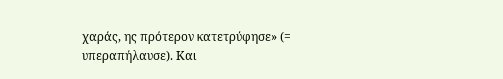χαράς, ης πρότερον κατετρύφησε» (= υπεραπήλαυσε). Και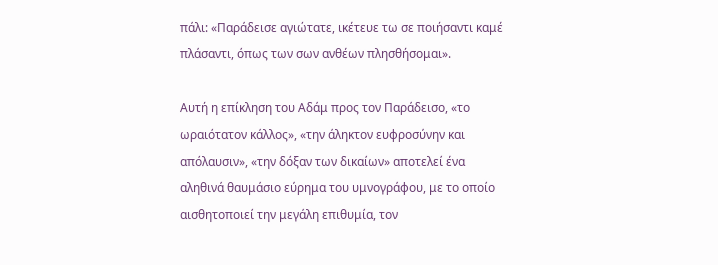πάλι: «Παράδεισε αγιώτατε, ικέτευε τω σε ποιήσαντι καμέ πλάσαντι, όπως των σων ανθέων πλησθήσομαι».

Αυτή η επίκληση του Αδάμ προς τον Παράδεισο, «το ωραιότατον κάλλος», «την άληκτον ευφροσύνην και απόλαυσιν», «την δόξαν των δικαίων» αποτελεί ένα αληθινά θαυμάσιο εύρημα του υμνογράφου, με το οποίο αισθητοποιεί την μεγάλη επιθυμία, τον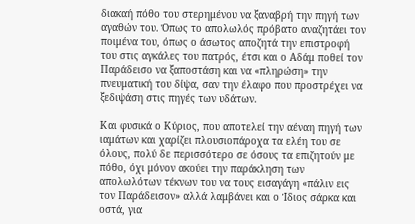διακαή πόθο του στερημένου να ξαναβρή την πηγή των αγαθών του. Όπως το απολωλός πρόβατο αναζητάει τον ποιμένα του, όπως ο άσωτος αποζητά την επιστροφή του στις αγκάλες του πατρός, έτσι και ο Αδάμ ποθεί τον Παράδεισο να ξαποστάση και να «πληρώση» την πνευματική του δίψα, σαν την έλαφο που προστρέχει να ξεδιψάση στις πηγές των υδάτων.

Και φυσικά ο Κύριος, που αποτελεί την αέναη πηγή των ιαμάτων και χαρίζει πλουσιοπάροχα τα ελέη του σε όλους, πολύ δε περισσότερο σε όσους τα επιζητούν με πόθο, όχι μόνον ακούει την παράκληση των απολωλότων τέκνων του να τους εισαγάγη «πάλιν εις τον Παράδεισον» αλλά λαμβάνει και ο Ίδιος σάρκα και οστά, για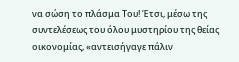να σώση το πλάσμα Του! Έτσι, μέσω της συντελέσεως του όλου μυστηρίου της θείας οικονομίας, «αντεισήγαγε πάλιν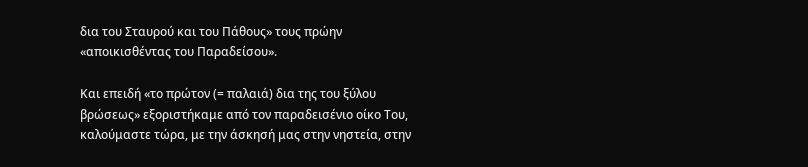δια του Σταυρού και του Πάθους» τους πρώην «αποικισθέντας του Παραδείσου».

Και επειδή «το πρώτον (= παλαιά) δια της του ξύλου βρώσεως» εξοριστήκαμε από τον παραδεισένιο οίκο Του, καλούμαστε τώρα, με την άσκησή μας στην νηστεία, στην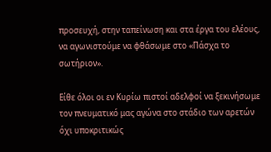προσευχή, στην ταπείνωση και στα έργα του ελέους, να αγωνιστούμε να φθάσωμε στο «Πάσχα το σωτήριον».

Είθε όλοι οι εν Κυρίω πιστοί αδελφοί να ξεκινήσωμε τον πνευματικό μας αγώνα στο στάδιο των αρετών όχι υποκριτικώς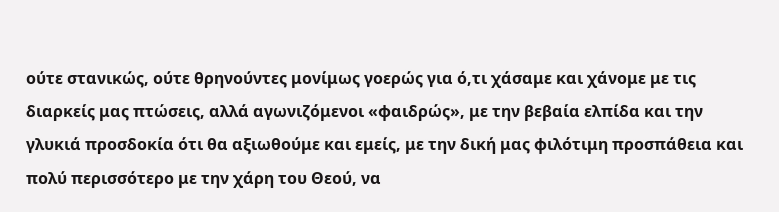ούτε στανικώς, ούτε θρηνούντες μονίμως γοερώς για ό,τι χάσαμε και χάνομε με τις διαρκείς μας πτώσεις, αλλά αγωνιζόμενοι «φαιδρώς», με την βεβαία ελπίδα και την γλυκιά προσδοκία ότι θα αξιωθούμε και εμείς, με την δική μας φιλότιμη προσπάθεια και πολύ περισσότερο με την χάρη του Θεού, να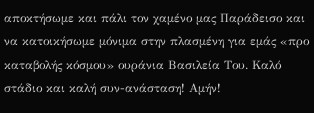αποκτήσωμε και πάλι τον χαμένο μας Παράδεισο και να κατοικήσωμε μόνιμα στην πλασμένη για εμάς «προ καταβολής κόσμου» ουράνια Βασιλεία Του. Καλό στάδιο και καλή συν-ανάσταση! Αμήν!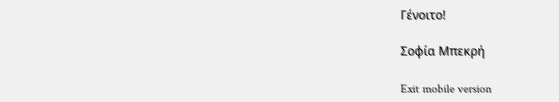Γένοιτο!

Σοφία Μπεκρή

Exit mobile version